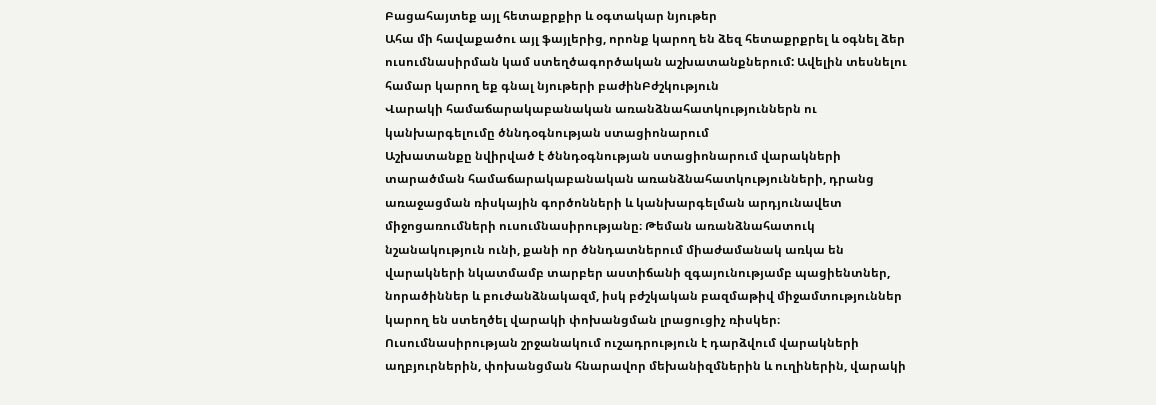Բացահայտեք այլ հետաքրքիր և օգտակար նյութեր
Ահա մի հավաքածու այլ ֆայլերից, որոնք կարող են ձեզ հետաքրքրել և օգնել ձեր ուսումնասիրման կամ ստեղծագործական աշխատանքներում: Ավելին տեսնելու համար կարող եք գնալ նյութերի բաժինԲժշկություն
Վարակի համաճարակաբանական առանձնահատկություններն ու կանխարգելումը ծննդօգնության ստացիոնարում
Աշխատանքը նվիրված է ծննդօգնության ստացիոնարում վարակների տարածման համաճարակաբանական առանձնահատկությունների, դրանց առաջացման ռիսկային գործոնների և կանխարգելման արդյունավետ միջոցառումների ուսումնասիրությանը։ Թեման առանձնահատուկ նշանակություն ունի, քանի որ ծննդատներում միաժամանակ առկա են վարակների նկատմամբ տարբեր աստիճանի զգայունությամբ պացիենտներ, նորածիններ և բուժանձնակազմ, իսկ բժշկական բազմաթիվ միջամտություններ կարող են ստեղծել վարակի փոխանցման լրացուցիչ ռիսկեր։ Ուսումնասիրության շրջանակում ուշադրություն է դարձվում վարակների աղբյուրներին, փոխանցման հնարավոր մեխանիզմներին և ուղիներին, վարակի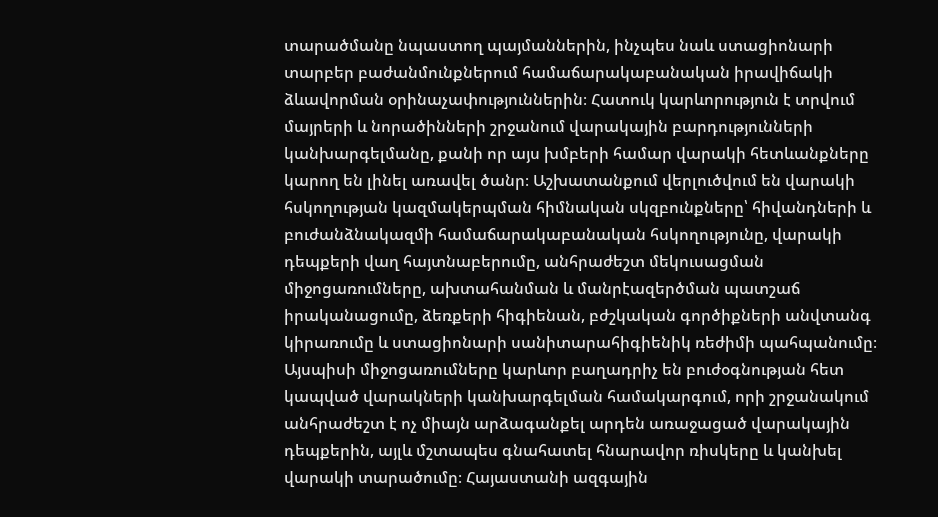տարածմանը նպաստող պայմաններին, ինչպես նաև ստացիոնարի տարբեր բաժանմունքներում համաճարակաբանական իրավիճակի ձևավորման օրինաչափություններին։ Հատուկ կարևորություն է տրվում մայրերի և նորածինների շրջանում վարակային բարդությունների կանխարգելմանը, քանի որ այս խմբերի համար վարակի հետևանքները կարող են լինել առավել ծանր։ Աշխատանքում վերլուծվում են վարակի հսկողության կազմակերպման հիմնական սկզբունքները՝ հիվանդների և բուժանձնակազմի համաճարակաբանական հսկողությունը, վարակի դեպքերի վաղ հայտնաբերումը, անհրաժեշտ մեկուսացման միջոցառումները, ախտահանման և մանրէազերծման պատշաճ իրականացումը, ձեռքերի հիգիենան, բժշկական գործիքների անվտանգ կիրառումը և ստացիոնարի սանիտարահիգիենիկ ռեժիմի պահպանումը։ Այսպիսի միջոցառումները կարևոր բաղադրիչ են բուժօգնության հետ կապված վարակների կանխարգելման համակարգում, որի շրջանակում անհրաժեշտ է ոչ միայն արձագանքել արդեն առաջացած վարակային դեպքերին, այլև մշտապես գնահատել հնարավոր ռիսկերը և կանխել վարակի տարածումը։ Հայաստանի ազգային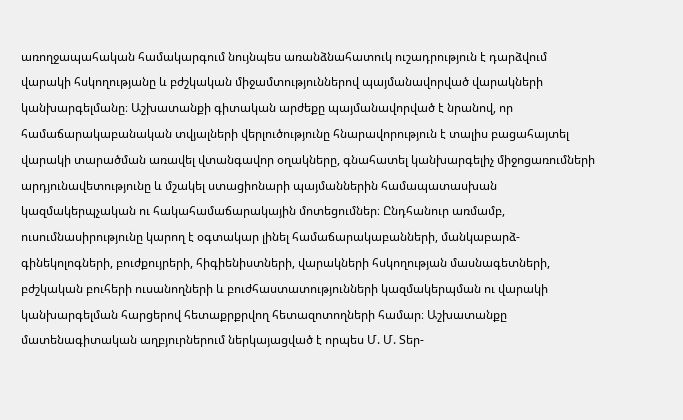առողջապահական համակարգում նույնպես առանձնահատուկ ուշադրություն է դարձվում վարակի հսկողությանը և բժշկական միջամտություններով պայմանավորված վարակների կանխարգելմանը։ Աշխատանքի գիտական արժեքը պայմանավորված է նրանով, որ համաճարակաբանական տվյալների վերլուծությունը հնարավորություն է տալիս բացահայտել վարակի տարածման առավել վտանգավոր օղակները, գնահատել կանխարգելիչ միջոցառումների արդյունավետությունը և մշակել ստացիոնարի պայմաններին համապատասխան կազմակերպչական ու հակահամաճարակային մոտեցումներ։ Ընդհանուր առմամբ, ուսումնասիրությունը կարող է օգտակար լինել համաճարակաբանների, մանկաբարձ-գինեկոլոգների, բուժքույրերի, հիգիենիստների, վարակների հսկողության մասնագետների, բժշկական բուհերի ուսանողների և բուժհաստատությունների կազմակերպման ու վարակի կանխարգելման հարցերով հետաքրքրվող հետազոտողների համար։ Աշխատանքը մատենագիտական աղբյուրներում ներկայացված է որպես Մ. Մ. Տեր-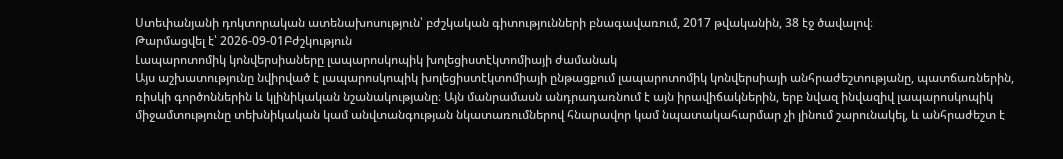Ստեփանյանի դոկտորական ատենախոսություն՝ բժշկական գիտությունների բնագավառում, 2017 թվականին, 38 էջ ծավալով։
Թարմացվել է՝ 2026-09-01Բժշկություն
Լապարոտոմիկ կոնվերսիաները լապարոսկոպիկ խոլեցիստէկտոմիայի ժամանակ
Այս աշխատությունը նվիրված է լապարոսկոպիկ խոլեցիստէկտոմիայի ընթացքում լապարոտոմիկ կոնվերսիայի անհրաժեշտությանը, պատճառներին, ռիսկի գործոններին և կլինիկական նշանակությանը։ Այն մանրամասն անդրադառնում է այն իրավիճակներին, երբ նվազ ինվազիվ լապարոսկոպիկ միջամտությունը տեխնիկական կամ անվտանգության նկատառումներով հնարավոր կամ նպատակահարմար չի լինում շարունակել, և անհրաժեշտ է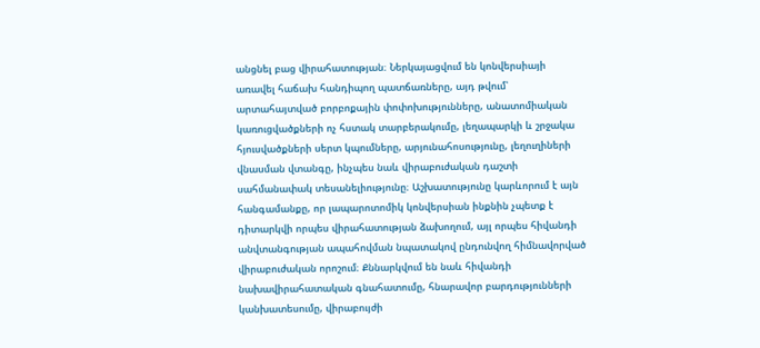անցնել բաց վիրահատության։ Ներկայացվում են կոնվերսիայի առավել հաճախ հանդիպող պատճառները, այդ թվում՝ արտահայտված բորբոքային փոփոխությունները, անատոմիական կառուցվածքների ոչ հստակ տարբերակումը, լեղապարկի և շրջակա հյուսվածքների սերտ կպումները, արյունահոսությունը, լեղուղիների վնասման վտանգը, ինչպես նաև վիրաբուժական դաշտի սահմանափակ տեսանելիությունը։ Աշխատությունը կարևորում է այն հանգամանքը, որ լապարոտոմիկ կոնվերսիան ինքնին չպետք է դիտարկվի որպես վիրահատության ձախողում, այլ որպես հիվանդի անվտանգության ապահովման նպատակով ընդունվող հիմնավորված վիրաբուժական որոշում։ Քննարկվում են նաև հիվանդի նախավիրահատական գնահատումը, հնարավոր բարդությունների կանխատեսումը, վիրաբույժի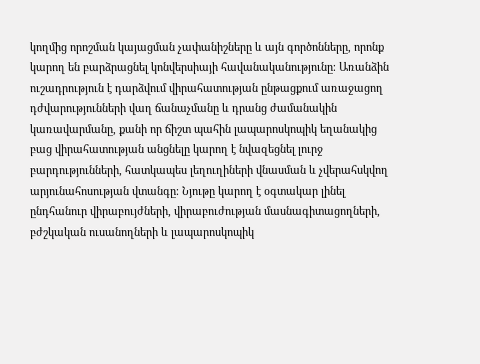կողմից որոշման կայացման չափանիշները և այն գործոնները, որոնք կարող են բարձրացնել կոնվերսիայի հավանականությունը։ Առանձին ուշադրություն է դարձվում վիրահատության ընթացքում առաջացող դժվարությունների վաղ ճանաչմանը և դրանց ժամանակին կառավարմանը, քանի որ ճիշտ պահին լապարոսկոպիկ եղանակից բաց վիրահատության անցնելը կարող է նվազեցնել լուրջ բարդությունների, հատկապես լեղուղիների վնասման և չվերահսկվող արյունահոսության վտանգը։ Նյութը կարող է օգտակար լինել ընդհանուր վիրաբույժների, վիրաբուժության մասնագիտացողների, բժշկական ուսանողների և լապարոսկոպիկ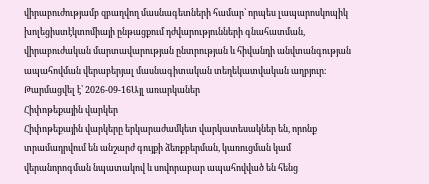վիրաբուժությամբ զբաղվող մասնագետների համար՝ որպես լապարոսկոպիկ խոլեցիստէկտոմիայի ընթացքում դժվարությունների գնահատման, վիրաբուժական մարտավարության ընտրության և հիվանդի անվտանգության ապահովման վերաբերյալ մասնագիտական տեղեկատվական աղբյուր։
Թարմացվել է՝ 2026-09-16Այլ առարկաներ
Հիփոթեքային վարկեր
Հիփոթեքային վարկերը երկարաժամկետ վարկատեսակներ են, որոնք տրամադրվում են անշարժ գույքի ձեռքբերման, կառուցման կամ վերանորոգման նպատակով և սովորաբար ապահովված են հենց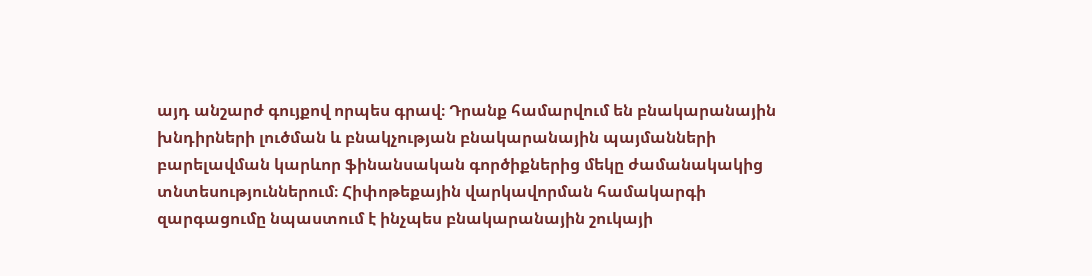այդ անշարժ գույքով որպես գրավ։ Դրանք համարվում են բնակարանային խնդիրների լուծման և բնակչության բնակարանային պայմանների բարելավման կարևոր ֆինանսական գործիքներից մեկը ժամանակակից տնտեսություններում։ Հիփոթեքային վարկավորման համակարգի զարգացումը նպաստում է ինչպես բնակարանային շուկայի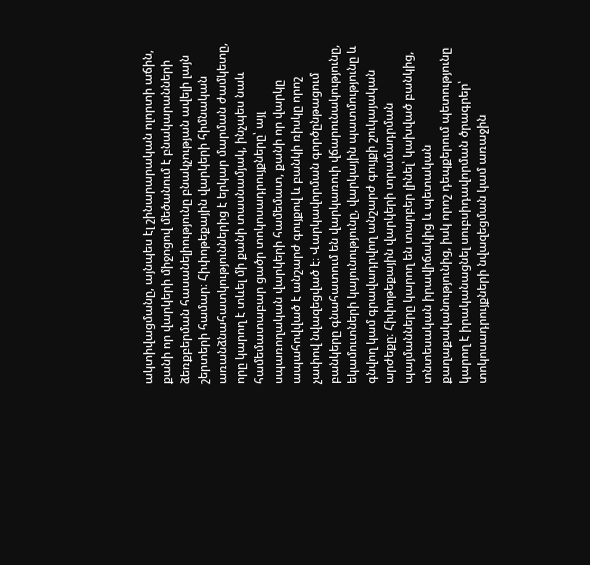ակտիվացմանը, այնպես էլ շինարարական ոլորտի աճին, քանի որ վարկերի միջոցով մեծանում է բնակարանների ձեռքբերման հասանելիությունը բնակչության ավելի լայն շերտերի համար։ Հիփոթեքային վարկերի հիմնական առանձնահատկություններից է երկար մարման ժամկետը, որը կարող է տևել մի քանի տասնամյակ, ինչպես նաև համեմատաբար ցածր տոկոսադրույքները՝ այլ սպառողական վարկերի համեմատ, քանի որ վարկը ապահովված է անշարժ գույքով և բանկի ռիսկը որոշ չափով նվազեցված է։ Վարկավորման գործընթացում բանկերը գնահատում են վարկառուի վճարունակությունը, եկամուտների կայունությունը, վարկային պատմությունը և գնվող կամ գրավադրվող անշարժ գույքի շուկայական արժեքը։ Հիփոթեքային վարկերի տրամադրման պայմանները կարող են տարբեր լինել՝ կախված բանկից, տնտեսական իրավիճակից և պետական քաղաքականությունից, իսկ որոշ դեպքերում պետությունը կարող է իրականացնել սուբսիդավորման ծրագրեր՝ տոկոսադրույքների նվազեցման կամ առաջին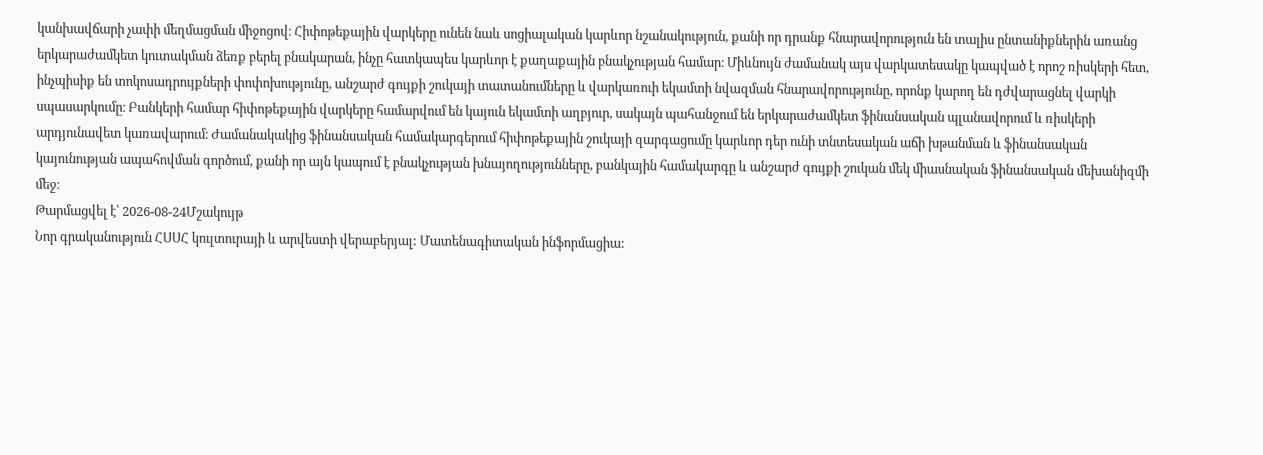կանխավճարի չափի մեղմացման միջոցով։ Հիփոթեքային վարկերը ունեն նաև սոցիալական կարևոր նշանակություն, քանի որ դրանք հնարավորություն են տալիս ընտանիքներին առանց երկարաժամկետ կուտակման ձեռք բերել բնակարան, ինչը հատկապես կարևոր է քաղաքային բնակչության համար։ Միևնույն ժամանակ այս վարկատեսակը կապված է որոշ ռիսկերի հետ, ինչպիսիք են տոկոսադրույքների փոփոխությունը, անշարժ գույքի շուկայի տատանումները և վարկառուի եկամտի նվազման հնարավորությունը, որոնք կարող են դժվարացնել վարկի սպասարկումը։ Բանկերի համար հիփոթեքային վարկերը համարվում են կայուն եկամտի աղբյուր, սակայն պահանջում են երկարաժամկետ ֆինանսական պլանավորում և ռիսկերի արդյունավետ կառավարում։ Ժամանակակից ֆինանսական համակարգերում հիփոթեքային շուկայի զարգացումը կարևոր դեր ունի տնտեսական աճի խթանման և ֆինանսական կայունության ապահովման գործում, քանի որ այն կապում է բնակչության խնայողությունները, բանկային համակարգը և անշարժ գույքի շուկան մեկ միասնական ֆինանսական մեխանիզմի մեջ։
Թարմացվել է՝ 2026-08-24Մշակույթ
Նոր գրականություն ՀՍՍՀ կուլտուրայի և արվեստի վերաբերյալ: Մատենագիտական ինֆորմացիա: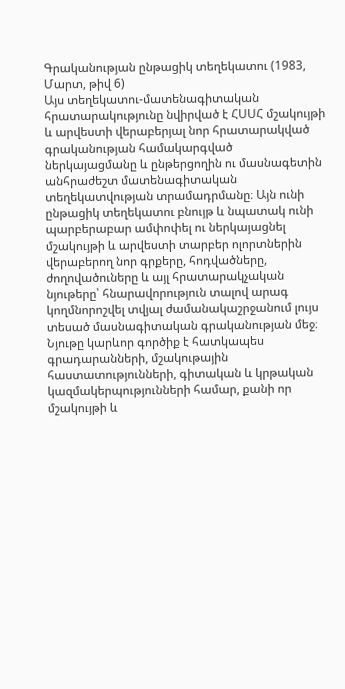Գրականության ընթացիկ տեղեկատու (1983, Մարտ, թիվ 6)
Այս տեղեկատու-մատենագիտական հրատարակությունը նվիրված է ՀՍՍՀ մշակույթի և արվեստի վերաբերյալ նոր հրատարակված գրականության համակարգված ներկայացմանը և ընթերցողին ու մասնագետին անհրաժեշտ մատենագիտական տեղեկատվության տրամադրմանը։ Այն ունի ընթացիկ տեղեկատու բնույթ և նպատակ ունի պարբերաբար ամփոփել ու ներկայացնել մշակույթի և արվեստի տարբեր ոլորտներին վերաբերող նոր գրքերը, հոդվածները, ժողովածուները և այլ հրատարակչական նյութերը՝ հնարավորություն տալով արագ կողմնորոշվել տվյալ ժամանակաշրջանում լույս տեսած մասնագիտական գրականության մեջ։ Նյութը կարևոր գործիք է հատկապես գրադարանների, մշակութային հաստատությունների, գիտական և կրթական կազմակերպությունների համար, քանի որ մշակույթի և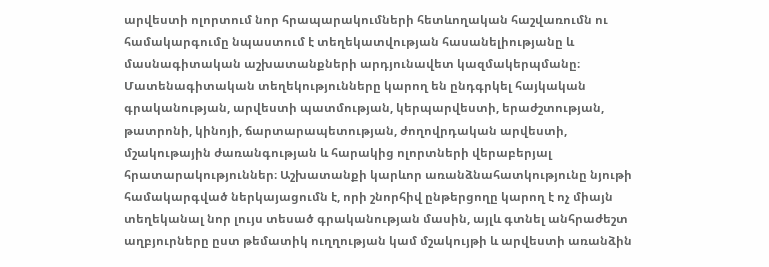արվեստի ոլորտում նոր հրապարակումների հետևողական հաշվառումն ու համակարգումը նպաստում է տեղեկատվության հասանելիությանը և մասնագիտական աշխատանքների արդյունավետ կազմակերպմանը։ Մատենագիտական տեղեկությունները կարող են ընդգրկել հայկական գրականության, արվեստի պատմության, կերպարվեստի, երաժշտության, թատրոնի, կինոյի, ճարտարապետության, ժողովրդական արվեստի, մշակութային ժառանգության և հարակից ոլորտների վերաբերյալ հրատարակություններ։ Աշխատանքի կարևոր առանձնահատկությունը նյութի համակարգված ներկայացումն է, որի շնորհիվ ընթերցողը կարող է ոչ միայն տեղեկանալ նոր լույս տեսած գրականության մասին, այլև գտնել անհրաժեշտ աղբյուրները ըստ թեմատիկ ուղղության կամ մշակույթի և արվեստի առանձին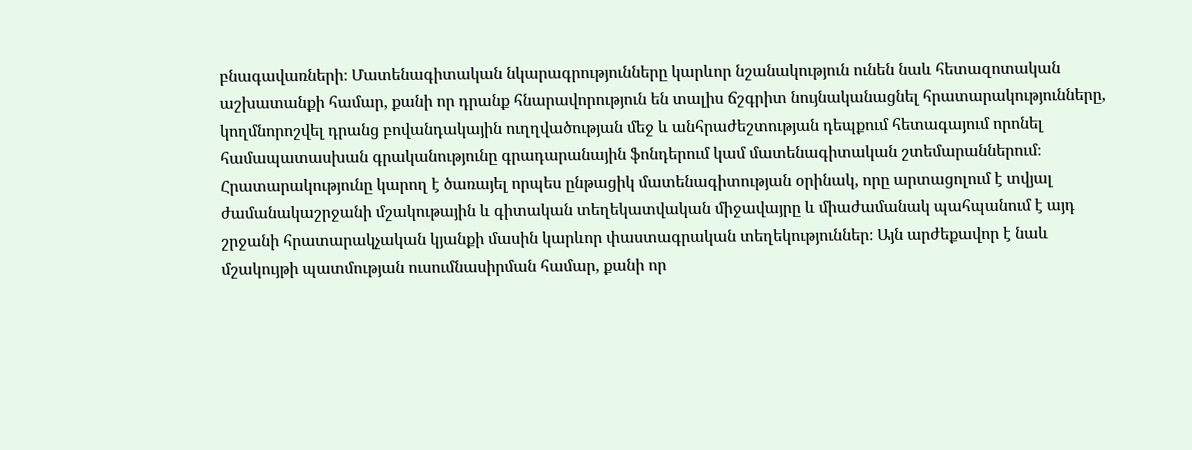բնագավառների։ Մատենագիտական նկարագրությունները կարևոր նշանակություն ունեն նաև հետազոտական աշխատանքի համար, քանի որ դրանք հնարավորություն են տալիս ճշգրիտ նույնականացնել հրատարակությունները, կողմնորոշվել դրանց բովանդակային ուղղվածության մեջ և անհրաժեշտության դեպքում հետագայում որոնել համապատասխան գրականությունը գրադարանային ֆոնդերում կամ մատենագիտական շտեմարաններում։ Հրատարակությունը կարող է ծառայել որպես ընթացիկ մատենագիտության օրինակ, որը արտացոլում է տվյալ ժամանակաշրջանի մշակութային և գիտական տեղեկատվական միջավայրը և միաժամանակ պահպանում է այդ շրջանի հրատարակչական կյանքի մասին կարևոր փաստագրական տեղեկություններ։ Այն արժեքավոր է նաև մշակույթի պատմության ուսումնասիրման համար, քանի որ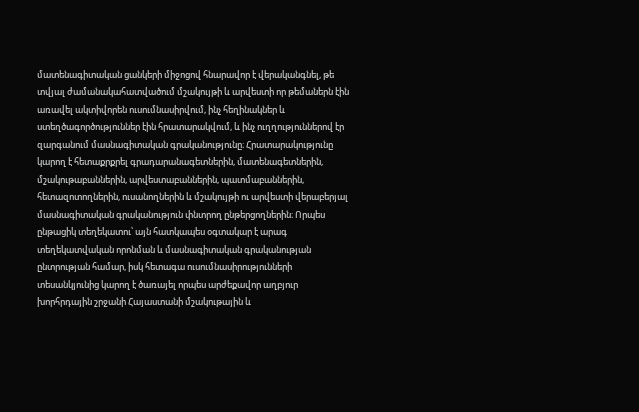մատենագիտական ցանկերի միջոցով հնարավոր է վերականգնել, թե տվյալ ժամանակահատվածում մշակույթի և արվեստի որ թեմաներն էին առավել ակտիվորեն ուսումնասիրվում, ինչ հեղինակներ և ստեղծագործություններ էին հրատարակվում, և ինչ ուղղություններով էր զարգանում մասնագիտական գրականությունը։ Հրատարակությունը կարող է հետաքրքրել գրադարանագետներին, մատենագետներին, մշակութաբաններին, արվեստաբաններին, պատմաբաններին, հետազոտողներին, ուսանողներին և մշակույթի ու արվեստի վերաբերյալ մասնագիտական գրականություն փնտրող ընթերցողներին։ Որպես ընթացիկ տեղեկատու՝ այն հատկապես օգտակար է արագ տեղեկատվական որոնման և մասնագիտական գրականության ընտրության համար, իսկ հետագա ուսումնասիրությունների տեսանկյունից կարող է ծառայել որպես արժեքավոր աղբյուր խորհրդային շրջանի Հայաստանի մշակութային և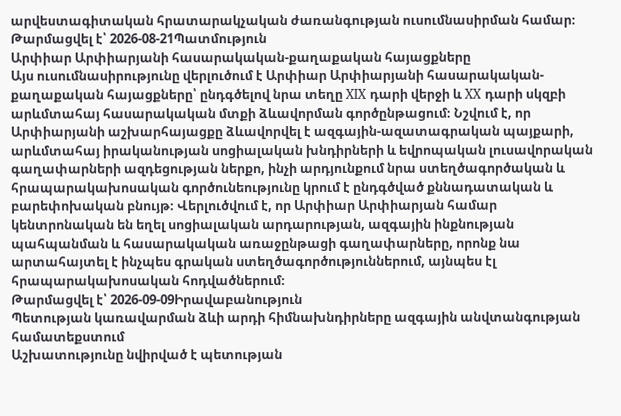արվեստագիտական հրատարակչական ժառանգության ուսումնասիրման համար։
Թարմացվել է՝ 2026-08-21Պատմություն
Արփիար Արփիարյանի հասարակական-քաղաքական հայացքները
Այս ուսումնասիրությունը վերլուծում է Արփիար Արփիարյանի հասարակական-քաղաքական հայացքները՝ ընդգծելով նրա տեղը XIX դարի վերջի և XX դարի սկզբի արևմտահայ հասարակական մտքի ձևավորման գործընթացում։ Նշվում է, որ Արփիարյանի աշխարհայացքը ձևավորվել է ազգային-ազատագրական պայքարի, արևմտահայ իրականության սոցիալական խնդիրների և եվրոպական լուսավորական գաղափարների ազդեցության ներքո, ինչի արդյունքում նրա ստեղծագործական և հրապարակախոսական գործունեությունը կրում է ընդգծված քննադատական և բարեփոխական բնույթ։ Վերլուծվում է, որ Արփիար Արփիարյան համար կենտրոնական են եղել սոցիալական արդարության, ազգային ինքնության պահպանման և հասարակական առաջընթացի գաղափարները, որոնք նա արտահայտել է ինչպես գրական ստեղծագործություններում, այնպես էլ հրապարակախոսական հոդվածներում։
Թարմացվել է՝ 2026-09-09Իրավաբանություն
Պետության կառավարման ձևի արդի հիմնախնդիրները ազգային անվտանգության համատեքստում
Աշխատությունը նվիրված է պետության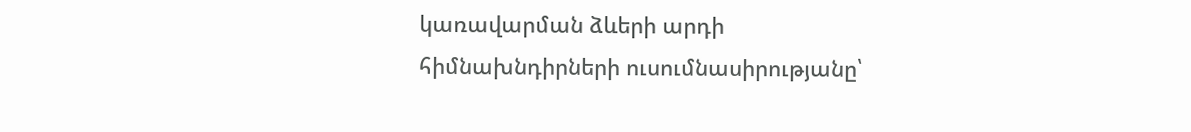կառավարման ձևերի արդի հիմնախնդիրների ուսումնասիրությանը՝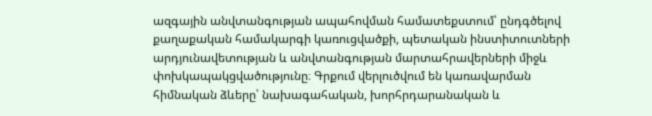ազգային անվտանգության ապահովման համատեքստում՝ ընդգծելով քաղաքական համակարգի կառուցվածքի, պետական ինստիտուտների արդյունավետության և անվտանգության մարտահրավերների միջև փոխկապակցվածությունը։ Գրքում վերլուծվում են կառավարման հիմնական ձևերը՝ նախագահական, խորհրդարանական և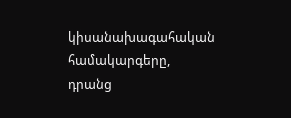կիսանախագահական համակարգերը, դրանց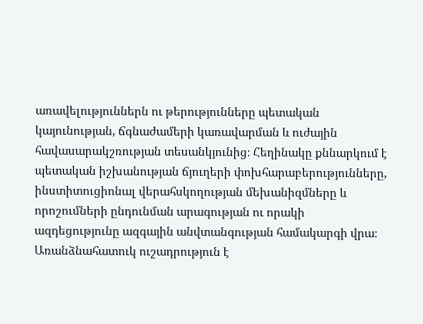առավելություններն ու թերությունները պետական կայունության, ճգնաժամերի կառավարման և ուժային հավասարակշռության տեսանկյունից։ Հեղինակը քննարկում է պետական իշխանության ճյուղերի փոխհարաբերությունները, ինստիտուցիոնալ վերահսկողության մեխանիզմները և որոշումների ընդունման արագության ու որակի ազդեցությունը ազգային անվտանգության համակարգի վրա։ Առանձնահատուկ ուշադրություն է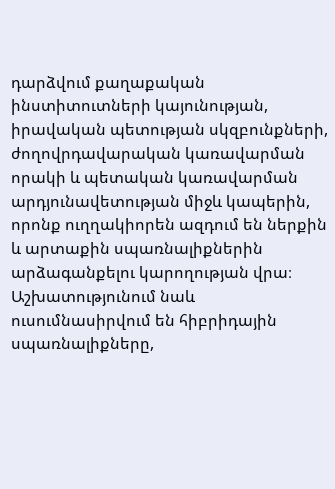դարձվում քաղաքական ինստիտուտների կայունության, իրավական պետության սկզբունքների, ժողովրդավարական կառավարման որակի և պետական կառավարման արդյունավետության միջև կապերին, որոնք ուղղակիորեն ազդում են ներքին և արտաքին սպառնալիքներին արձագանքելու կարողության վրա։ Աշխատությունում նաև ուսումնասիրվում են հիբրիդային սպառնալիքները,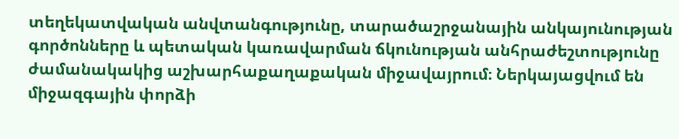տեղեկատվական անվտանգությունը, տարածաշրջանային անկայունության գործոնները և պետական կառավարման ճկունության անհրաժեշտությունը ժամանակակից աշխարհաքաղաքական միջավայրում։ Ներկայացվում են միջազգային փորձի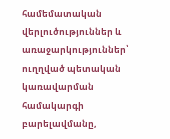համեմատական վերլուծություններ և առաջարկություններ՝ ուղղված պետական կառավարման համակարգի բարելավմանը,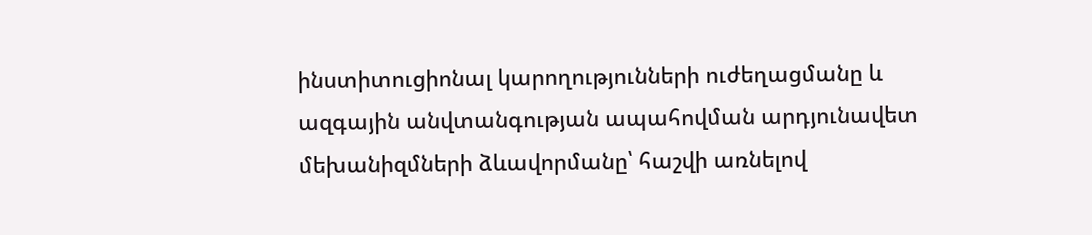ինստիտուցիոնալ կարողությունների ուժեղացմանը և ազգային անվտանգության ապահովման արդյունավետ մեխանիզմների ձևավորմանը՝ հաշվի առնելով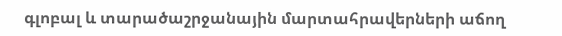գլոբալ և տարածաշրջանային մարտահրավերների աճող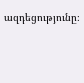ազդեցությունը։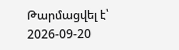Թարմացվել է՝ 2026-09-20